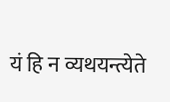यं हि न व्यथयन्त्येते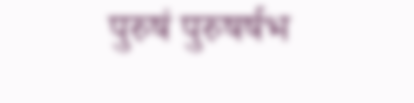पुरुषं पुरुषर्षभ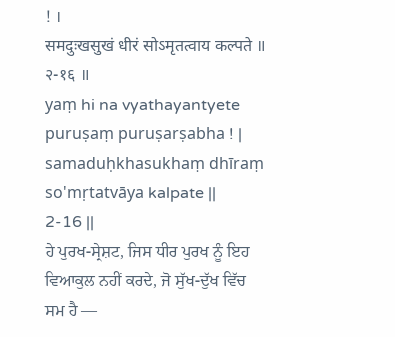! ।
समदुःखसुखं धीरं सोऽमृतत्वाय कल्पते ॥
२-१६ ॥
yaṃ hi na vyathayantyete puruṣaṃ puruṣarṣabha ! |
samaduḥkhasukhaṃ dhīraṃ so'mṛtatvāya kalpate ||
2-16 ||
ਹੇ ਪੁਰਖ-ਸ੍ਰੇਸ਼ਟ, ਜਿਸ ਧੀਰ ਪੁਰਖ ਨੂੰ ਇਹ ਵਿਆਕੁਲ ਨਹੀਂ ਕਰਦੇ, ਜੋ ਸੁੱਖ-ਦੁੱਖ ਵਿੱਚ ਸਮ ਹੈ —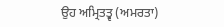ਉਹ ਅਮ੍ਰਿਤਤ੍ਵ (ਅਮਰਤਾ)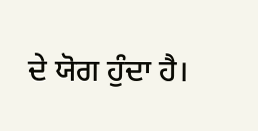ਦੇ ਯੋਗ ਹੁੰਦਾ ਹੈ।